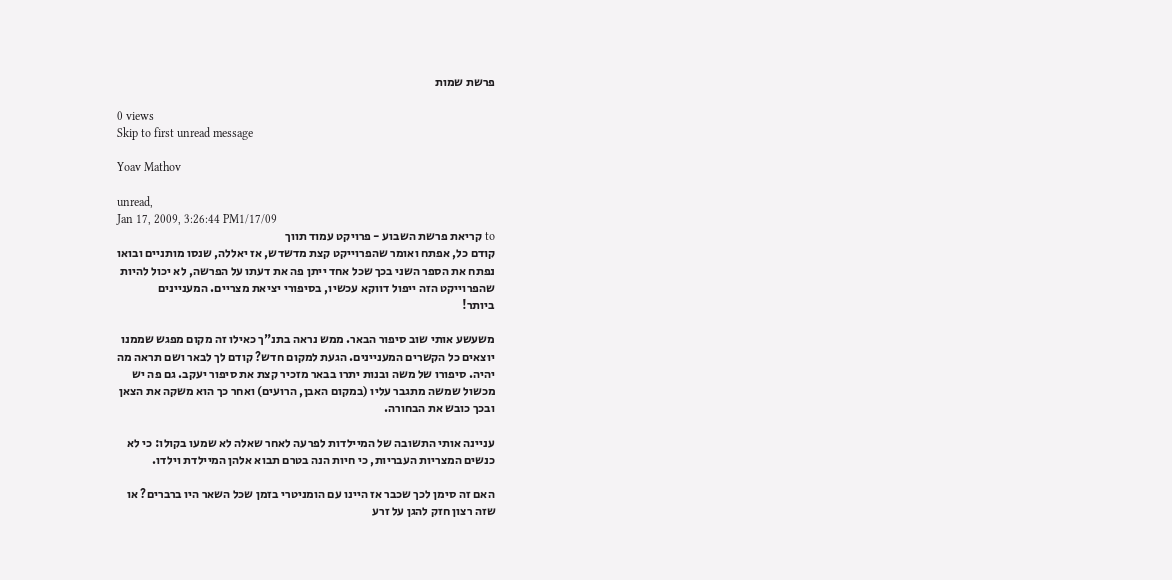פרשת שמות

0 views
Skip to first unread message

Yoav Mathov

unread,
Jan 17, 2009, 3:26:44 PM1/17/09
to קריאת פרשת השבוע - פרויקט עמוד תווך
קודם כל, אפתח ואומר שהפרוייקט קצת מדשדש, אז יאללה, שנסו מותניים ובואו
נפתח את הספר השני בכך שכל אחד ייתן פה את דעתו על הפרשה, לא יכול להיות
שהפרוייקט הזה ייפול דווקא עכשיו, בסיפורי יציאת מצריים. המעניינים
ביותר!

משעשע אותי שוב סיפור הבאר. ממש נראה בתנ"ך כאילו זה מקום מפגש שממנו
יוצאים כל הקשרים המעניינים. הגעת למקום חדש? קודם לך לבאר ושם תראה מה
יהיה. סיפורו של משה ובנות יתרו בבאר מזכיר קצת את סיפור יעקב. גם פה יש
מכשול שמשה מתגבר עליו (במקום האבן, הרועים) ואחר כך הוא משקה את הצאן
ובכך כובש את הבחורה.

עניינה אותי התשובה של המיילדות לפרעה לאחר שאלה לא שמעו בקולו: כי לא
כנשים המצריות העבריות, כי חיות הנה בטרם תבוא אלהן המיילדת וילדו.

האם זה סימן לכך שכבר אז היינו עם הומניטרי בזמן שכל השאר היו ברברים? או
שזה רצון חזק להגן על זרע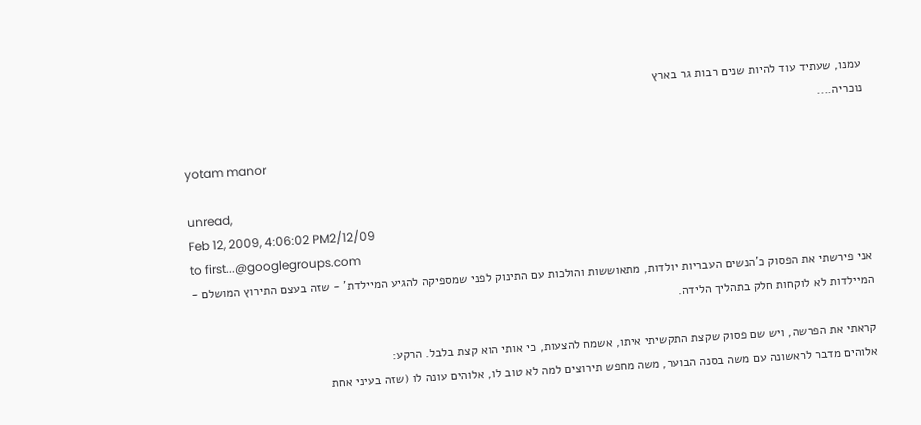עמנו, שעתיד עוד להיות שנים רבות גר בארץ
נוכריה....

yotam manor

unread,
Feb 12, 2009, 4:06:02 PM2/12/09
to first...@googlegroups.com
אני פירשתי את הפסוק כ'הנשים העבריות יולדות, מתאוששות והולכות עם התינוק לפני שמספיקה להגיע המיילדת' - שזה בעצם התירוץ המושלם - המיילדות לא לוקחות חלק בתהליך הלידה.

קראתי את הפרשה, ויש שם פסוק שקצת התקשיתי איתו, אשמח להצעות, כי אותי הוא קצת בלבל. הרקע:
אלוהים מדבר לראשונה עם משה בסנה הבוער, משה מחפש תירוצים למה לא טוב לו, אלוהים עונה לו (שזה בעיני אחת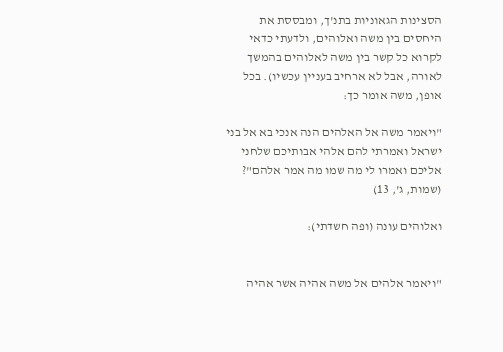הסצינות הגאוניות בתנ'ך, ומבססת את היחסים בין משה ואלוהים, ולדעתי כדאי לקרוא כל קשר בין משה לאלוהים בהמשך לאורה, אבל לא ארחיב בעניין עכשיו). בכל אופן, משה אומר כך:

"ויאמר משה אל האלהים הנה אנכי בא אל בני ישראל ואמרתי להם אלהי אבותיכם שלחני אליכם ואמרו לי מה שמו מה אמר אלהם"? (שמות, ג', 13)

ואלוהים עונה (ופה חשדתי):


"ויאמר אלהים אל משה אהיה אשר אהיה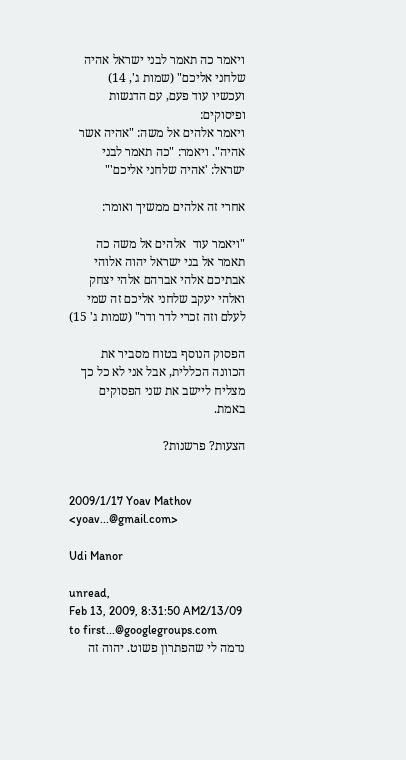ויאמר כה תאמר לבני ישראל אהיה שלחני אליכם" (שמות ג', 14)
ועכשיו עוד פעם, עם הדגשות ופיסוקים:
ויאמר אלהים אל משה: "אהיה אשר אהיה". ויאמר: "כה תאמר לבני ישראל: 'אהיה שלחני אליכם'"

אחרי זה אלהים ממשיך ואומר:

"ויאמר עוד  אלהים אל משה כה תאמר אל בני ישראל יהוה אלוהי אבתיכם אלהי אברהם אלהי יצחק ואלהי יעקב שלחני אליכם זה שמי לעלם וזה זכרי לדר ודר" (שמות ג' 15)

הפסוק הנוסף בטוח מסביר את הכוונה הכללית, אבל אני לא כל כך מצליח ליישב את שני הפסוקים באמת.

הצעות? פרשנות?


2009/1/17 Yoav Mathov <yoav...@gmail.com>

Udi Manor

unread,
Feb 13, 2009, 8:31:50 AM2/13/09
to first...@googlegroups.com
נדמה לי שהפתרון פשוט. יהוה זה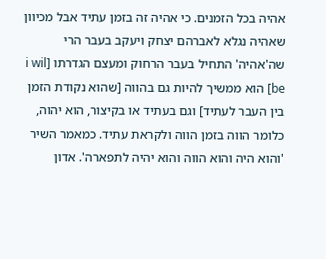אהיה בכל הזמנים. כי אהיה זה בזמן עתיד אבל מכיוון שאהיה נגלא לאברהם יצחק ויעקב בעבר הרי שה'אהיה' התחיל בעבר הרחוק ומעצם הגדרתו [i wil be] הוא ממשיך להיות גם בהווה [שהוא נקודת הזמן בין העבר לעתיד] וגם בעתיד או בקיצור, הוא יהוה, כלומר הווה בזמן הווה ולקראת עתיד. כמאמר השיר 'והוא היה והוא הווה והוא יהיה לתפארה'. אדון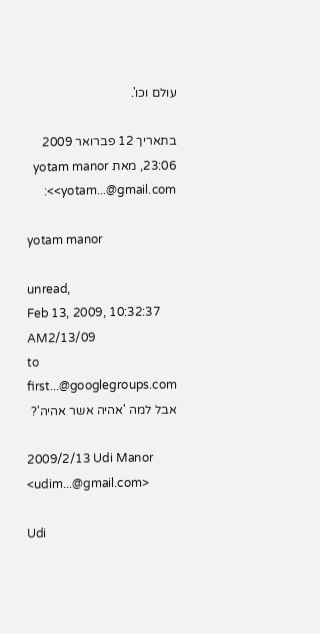עולם וכו'.

בתאריך 12 פברואר 2009 23:06, מאת yotam manor <yotam...@gmail.com>:

yotam manor

unread,
Feb 13, 2009, 10:32:37 AM2/13/09
to first...@googlegroups.com
אבל למה 'אהיה אשר אהיה'?

2009/2/13 Udi Manor <udim...@gmail.com>

Udi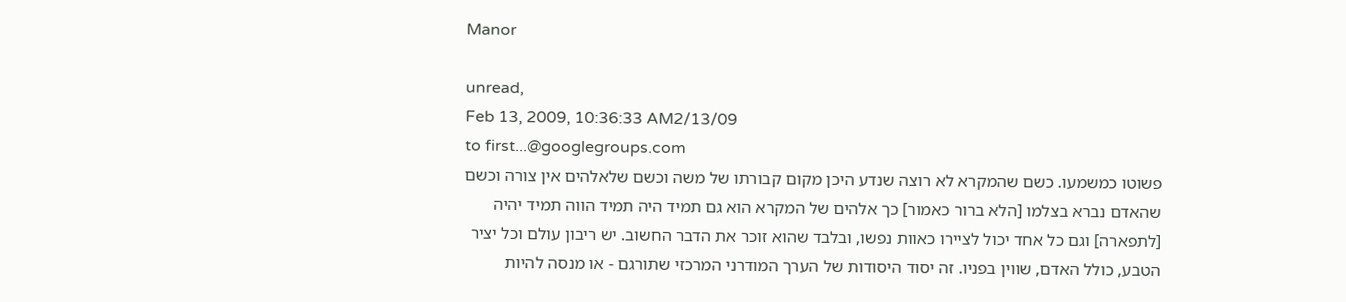Manor

unread,
Feb 13, 2009, 10:36:33 AM2/13/09
to first...@googlegroups.com
פשוטו כמשמעו. כשם שהמקרא לא רוצה שנדע היכן מקום קבורתו של משה וכשם שלאלהים אין צורה וכשם שהאדם נברא בצלמו [הלא ברור כאמור] כך אלהים של המקרא הוא גם תמיד היה תמיד הווה תמיד יהיה [לתפארה] וגם כל אחד יכול לציירו כאוות נפשו, ובלבד שהוא זוכר את הדבר החשוב. יש ריבון עולם וכל יציר הטבע, כולל האדם, שווין בפניו. זה יסוד היסודות של הערך המודרני המרכזי שתורגם - או מנסה להיות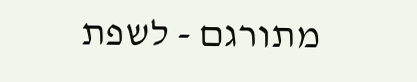מתורגם - לשפת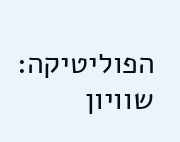הפוליטיקה: שוויון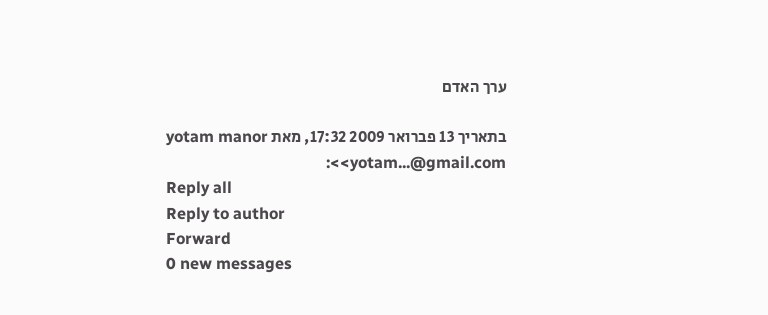ערך האדם

בתאריך 13 פברואר 2009 17:32, מאת yotam manor <yotam...@gmail.com>:
Reply all
Reply to author
Forward
0 new messages